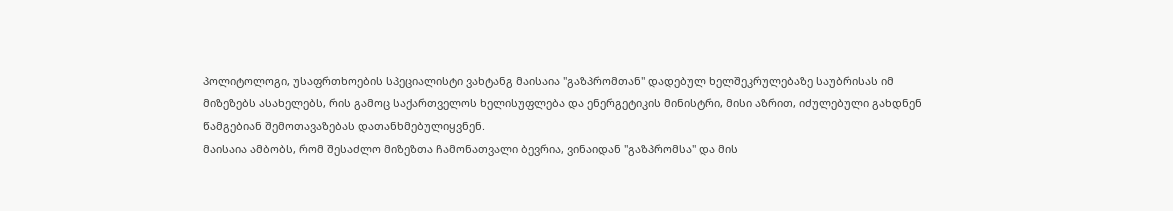პოლიტოლოგი, უსაფრთხოების სპეციალისტი ვახტანგ მაისაია "გაზპრომთან" დადებულ ხელშეკრულებაზე საუბრისას იმ მიზეზებს ასახელებს, რის გამოც საქართველოს ხელისუფლება და ენერგეტიკის მინისტრი, მისი აზრით, იძულებული გახდნენ წამგებიან შემოთავაზებას დათანხმებულიყვნენ.
მაისაია ამბობს, რომ შესაძლო მიზეზთა ჩამონათვალი ბევრია, ვინაიდან "გაზპრომსა" და მის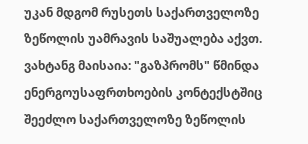უკან მდგომ რუსეთს საქართველოზე ზეწოლის უამრავის საშუალება აქვთ.
ვახტანგ მაისაია: "გაზპრომს" წმინდა ენერგოუსაფრთხოების კონტექსტშიც შეეძლო საქართველოზე ზეწოლის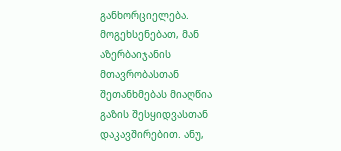განხორციელება. მოგეხსენებათ, მან აზერბაიჯანის მთავრობასთან შეთანხმებას მიაღწია გაზის შესყიდვასთან დაკავშირებით. ანუ,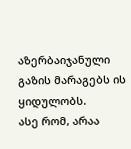აზერბაიჯანული გაზის მარაგებს ის ყიდულობს.
ასე რომ, არაა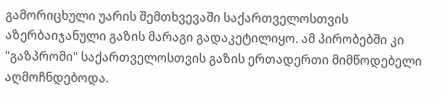გამორიცხული უარის შემთხვევაში საქართველოსთვის აზერბაიჯანული გაზის მარაგი გადაკეტილიყო. ამ პირობებში კი "გაზპრომი" საქართველოსთვის გაზის ერთადერთი მიმწოდებელი აღმოჩნდებოდა.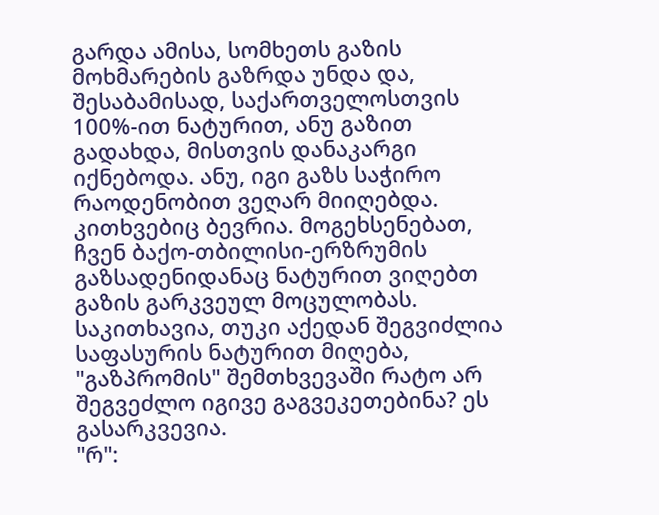გარდა ამისა, სომხეთს გაზის მოხმარების გაზრდა უნდა და, შესაბამისად, საქართველოსთვის 100%-ით ნატურით, ანუ გაზით გადახდა, მისთვის დანაკარგი იქნებოდა. ანუ, იგი გაზს საჭირო რაოდენობით ვეღარ მიიღებდა.
კითხვებიც ბევრია. მოგეხსენებათ, ჩვენ ბაქო-თბილისი-ერზრუმის გაზსადენიდანაც ნატურით ვიღებთ გაზის გარკვეულ მოცულობას. საკითხავია, თუკი აქედან შეგვიძლია საფასურის ნატურით მიღება, "გაზპრომის" შემთხვევაში რატო არ შეგვეძლო იგივე გაგვეკეთებინა? ეს გასარკვევია.
"რ":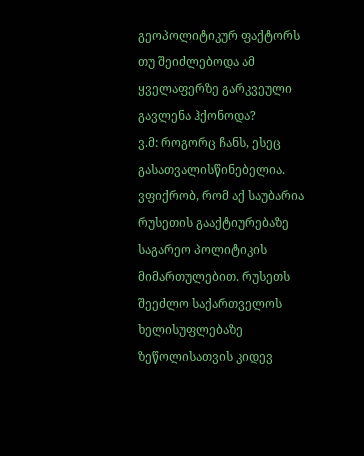გეოპოლიტიკურ ფაქტორს თუ შეიძლებოდა ამ ყველაფერზე გარკვეული გავლენა ჰქონოდა?
ვ.მ: როგორც ჩანს, ესეც გასათვალისწინებელია. ვფიქრობ, რომ აქ საუბარია რუსეთის გააქტიურებაზე საგარეო პოლიტიკის მიმართულებით. რუსეთს შეეძლო საქართველოს ხელისუფლებაზე ზეწოლისათვის კიდევ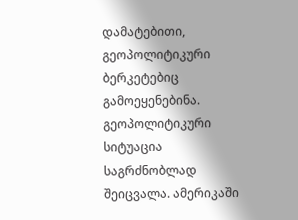დამატებითი, გეოპოლიტიკური ბერკეტებიც გამოეყენებინა.
გეოპოლიტიკური სიტუაცია საგრძნობლად შეიცვალა. ამერიკაში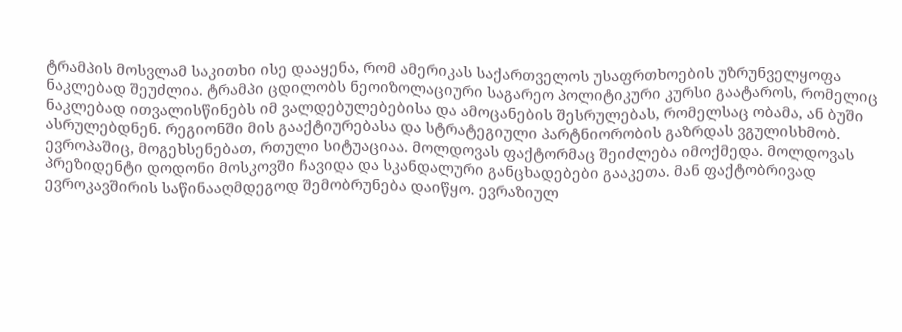ტრამპის მოსვლამ საკითხი ისე დააყენა, რომ ამერიკას საქართველოს უსაფრთხოების უზრუნველყოფა ნაკლებად შეუძლია. ტრამპი ცდილობს ნეოიზოლაციური საგარეო პოლიტიკური კურსი გაატაროს, რომელიც ნაკლებად ითვალისწინებს იმ ვალდებულებებისა და ამოცანების შესრულებას, რომელსაც ობამა, ან ბუში ასრულებდნენ. რეგიონში მის გააქტიურებასა და სტრატეგიული პარტნიორობის გაზრდას ვგულისხმობ.
ევროპაშიც, მოგეხსენებათ, რთული სიტუაციაა. მოლდოვას ფაქტორმაც შეიძლება იმოქმედა. მოლდოვას პრეზიდენტი დოდონი მოსკოვში ჩავიდა და სკანდალური განცხადებები გააკეთა. მან ფაქტობრივად ევროკავშირის საწინააღმდეგოდ შემობრუნება დაიწყო. ევრაზიულ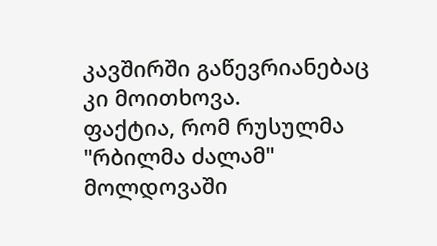კავშირში გაწევრიანებაც კი მოითხოვა.
ფაქტია, რომ რუსულმა "რბილმა ძალამ" მოლდოვაში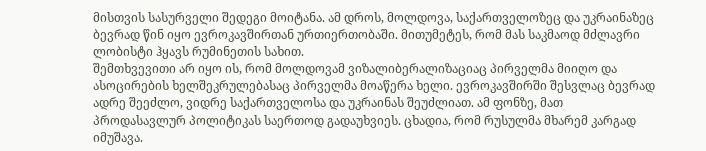მისთვის სასურველი შედეგი მოიტანა. ამ დროს, მოლდოვა, საქართველოზეც და უკრაინაზეც ბევრად წინ იყო ევროკავშირთან ურთიერთობაში. მითუმეტეს, რომ მას საკმაოდ მძლავრი ლობისტი ჰყავს რუმინეთის სახით.
შემთხვევითი არ იყო ის, რომ მოლდოვამ ვიზალიბერალიზაციაც პირველმა მიიღო და ასოცირების ხელშეკრულებასაც პირველმა მოაწერა ხელი. ევროკავშირში შესვლაც ბევრად ადრე შეეძლო, ვიდრე საქართველოსა და უკრაინას შეუძლიათ. ამ ფონზე, მათ პროდასავლურ პოლიტიკას საერთოდ გადაუხვიეს. ცხადია, რომ რუსულმა მხარემ კარგად იმუშავა.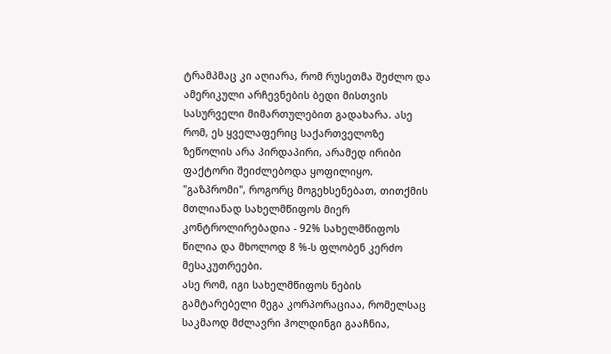ტრამპმაც კი აღიარა, რომ რუსეთმა შეძლო და ამერიკული არჩევნების ბედი მისთვის სასურველი მიმართულებით გადახარა. ასე რომ, ეს ყველაფერიც საქართველოზე ზეწოლის არა პირდაპირი, არამედ ირიბი ფაქტორი შეიძლებოდა ყოფილიყო.
"გაზპრომი", როგორც მოგეხსენებათ, თითქმის მთლიანად სახელმწიფოს მიერ კონტროლირებადია - 92% სახელმწიფოს წილია და მხოლოდ 8 %-ს ფლობენ კერძო მესაკუთრეები.
ასე რომ, იგი სახელმწიფოს ნების გამტარებელი მეგა კორპორაციაა, რომელსაც საკმაოდ მძლავრი ჰოლდინგი გააჩნია,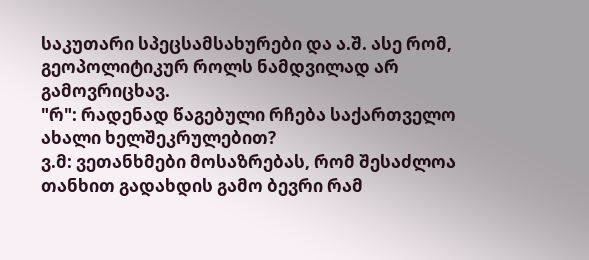საკუთარი სპეცსამსახურები და ა.შ. ასე რომ, გეოპოლიტიკურ როლს ნამდვილად არ გამოვრიცხავ.
"რ": რადენად წაგებული რჩება საქართველო ახალი ხელშეკრულებით?
ვ.მ: ვეთანხმები მოსაზრებას, რომ შესაძლოა თანხით გადახდის გამო ბევრი რამ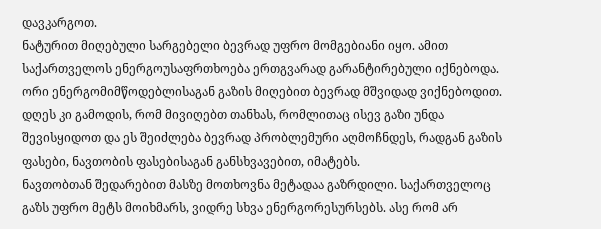დავკარგოთ.
ნატურით მიღებული სარგებელი ბევრად უფრო მომგებიანი იყო. ამით საქართველოს ენერგოუსაფრთხოება ერთგვარად გარანტირებული იქნებოდა. ორი ენერგომიმწოდებლისაგან გაზის მიღებით ბევრად მშვიდად ვიქნებოდით.
დღეს კი გამოდის, რომ მივიღებთ თანხას, რომლითაც ისევ გაზი უნდა შევისყიდოთ და ეს შეიძლება ბევრად პრობლემური აღმოჩნდეს, რადგან გაზის ფასები, ნავთობის ფასებისაგან განსხვავებით, იმატებს.
ნავთობთან შედარებით მასზე მოთხოვნა მეტადაა გაზრდილი. საქართველოც გაზს უფრო მეტს მოიხმარს, ვიდრე სხვა ენერგორესურსებს. ასე რომ არ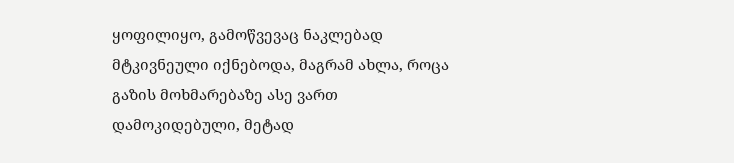ყოფილიყო, გამოწვევაც ნაკლებად მტკივნეული იქნებოდა, მაგრამ ახლა, როცა გაზის მოხმარებაზე ასე ვართ დამოკიდებული, მეტად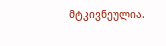მტკივნეულია.